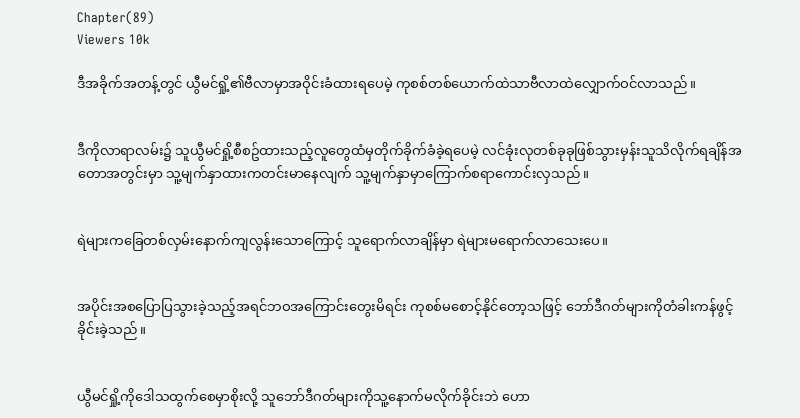Chapter(89)
Viewers 10k

ဒီအခိုက်အတန့်တွင် ယွီမင်ရှို့၏ဗီလာမှာအဝိုင်းခံထားရပေမဲ့ ကုစစ်တစ်ယောက်ထဲသာဗီလာထဲလျှောက်ဝင်လာသည်။


ဒီကိုလာရာလမ်း၌ သူယွီမင်ရှို့စီစဥ်ထားသည့်လူတွေထံမှတိုက်ခိုက်ခံခဲ့ရပေမဲ့ လင်ခုံးလုတစ်ခုခုဖြစ်သွားမှန်းသူသိလိုက်ရချိန်အတောအတွင်းမှာ သူ့မျက်နှာထားကတင်းမာနေလျက် သူ့မျက်နှာမှာကြောက်စရာကောင်းလှသည်။


ရဲများကခြေတစ်လှမ်းနောက်ကျလွန်းသောကြောင့် သူရောက်လာချိန်မှာ ရဲများမရောက်လာသေးပေ။


အပိုင်းအစပြောပြသွားခဲ့သည့်အရင်ဘဝအကြောင်းတွေးမိရင်း ကုစစ်မစောင့်နိုင်တော့သဖြင့် ဘော်ဒီဂတ်များကိုတံခါးကန်ဖွင့်ခိုင်းခဲ့သည်။


ယွီမင်ရှို့ကိုဒေါသထွက်စေမှာစိုးလို့ သူဘော်ဒီဂတ်များကိုသူ့နောက်မလိုက်ခိုင်းဘဲ ဟော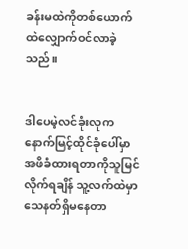ခန်းမထဲကိုတစ်ယောက်ထဲလျှောက်ဝင်လာခဲ့သည်။


ဒါပေမဲ့လင်ခုံးလုကနောက်မြင့်ထိုင်ခုံပေါ်မှာအဖိခံထားရတာကိုသူမြင်လိုက်ရချိန် သူ့လက်ထဲမှာသေနတ်ရှိမနေတာ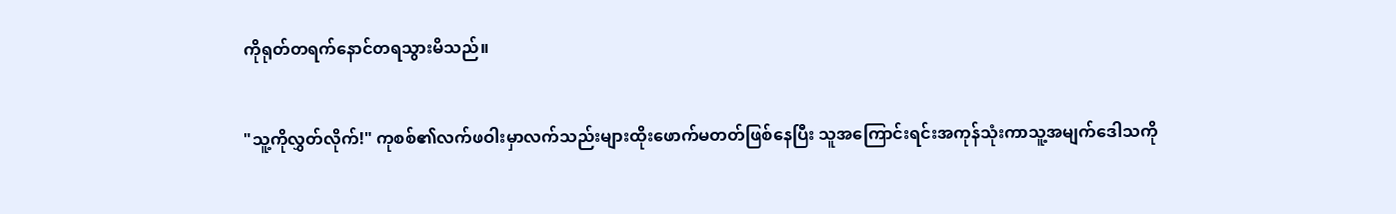ကိုရုတ်တရက်နောင်တရသွားမိသည်။


"သူ့ကိုလွှတ်လိုက်!" ကုစစ်၏လက်ဖဝါးမှာလက်သည်းများထိုးဖောက်မတတ်ဖြစ်နေပြီး သူအကြောင်းရင်းအကုန်သုံးကာသူ့အမျက်ဒေါသကို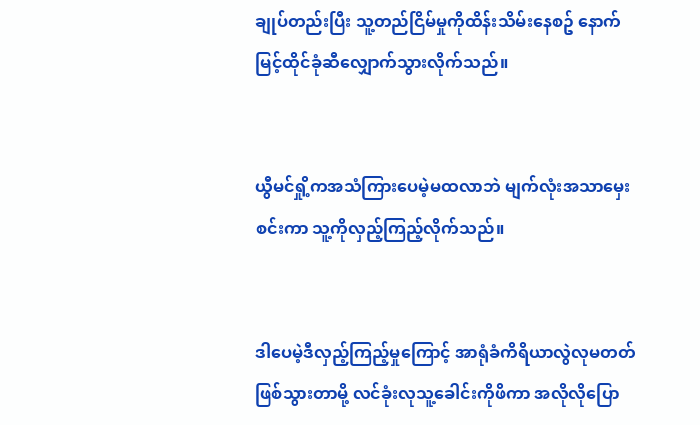ချုပ်တည်းပြီး သူ့တည်ငြိမ်မှုကိုထိန်းသိမ်းနေစဥ် နောက်မြင့်ထိုင်ခုံဆီလျှောက်သွားလိုက်သည်။


ယွီမင်ရှို့ကအသံကြားပေမဲ့မထလာဘဲ မျက်လုံးအသာမှေးစင်းကာ သူ့ကိုလှည့်ကြည့်လိုက်သည်။


ဒါပေမဲ့ဒီလှည့်ကြည့်မှုကြောင့် အာရုံခံကိရိယာလွဲလုမတတ်ဖြစ်သွားတာမို့ လင်ခုံးလုသူ့ခေါင်းကိုဖိကာ အလိုလိုပြော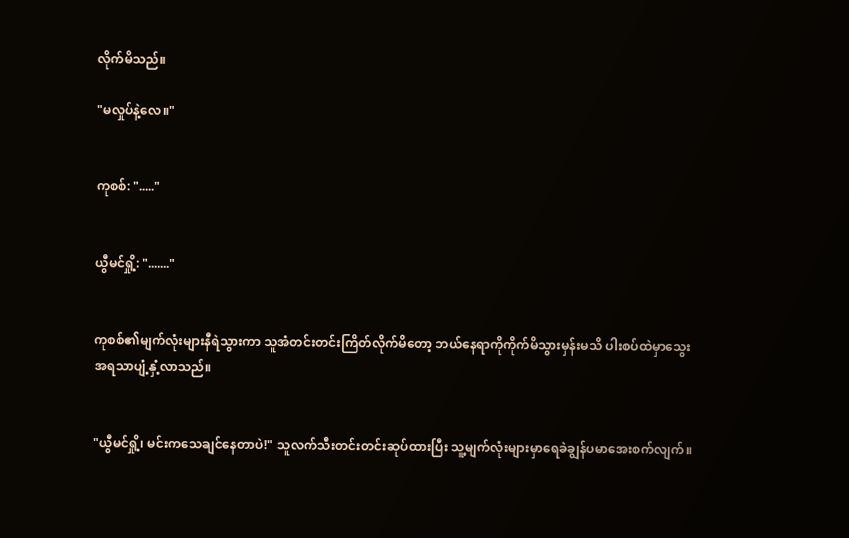လိုက်မိသည်။

"မလှုပ်နဲ့လေ။"


ကုစစ်: "....."


ယွီမင်ရှို့: "......."


ကုစစ်၏မျက်လုံးများနီရဲသွားကာ သူအံတင်းတင်းကြိတ်လိုက်မိတော့ ဘယ်နေရာကိုကိုက်မိသွားမှန်းမသိ ပါးစပ်ထဲမှာသွေးအရသာပျံ့နှံ့လာသည်။


"ယွီမင်ရှို့၊ မင်းကသေချင်နေတာပဲ!" သူလက်သီးတင်းတင်းဆုပ်ထားပြီး သူ့မျက်လုံးများမှာရေခဲချွန်ပမာအေးစက်လျက်။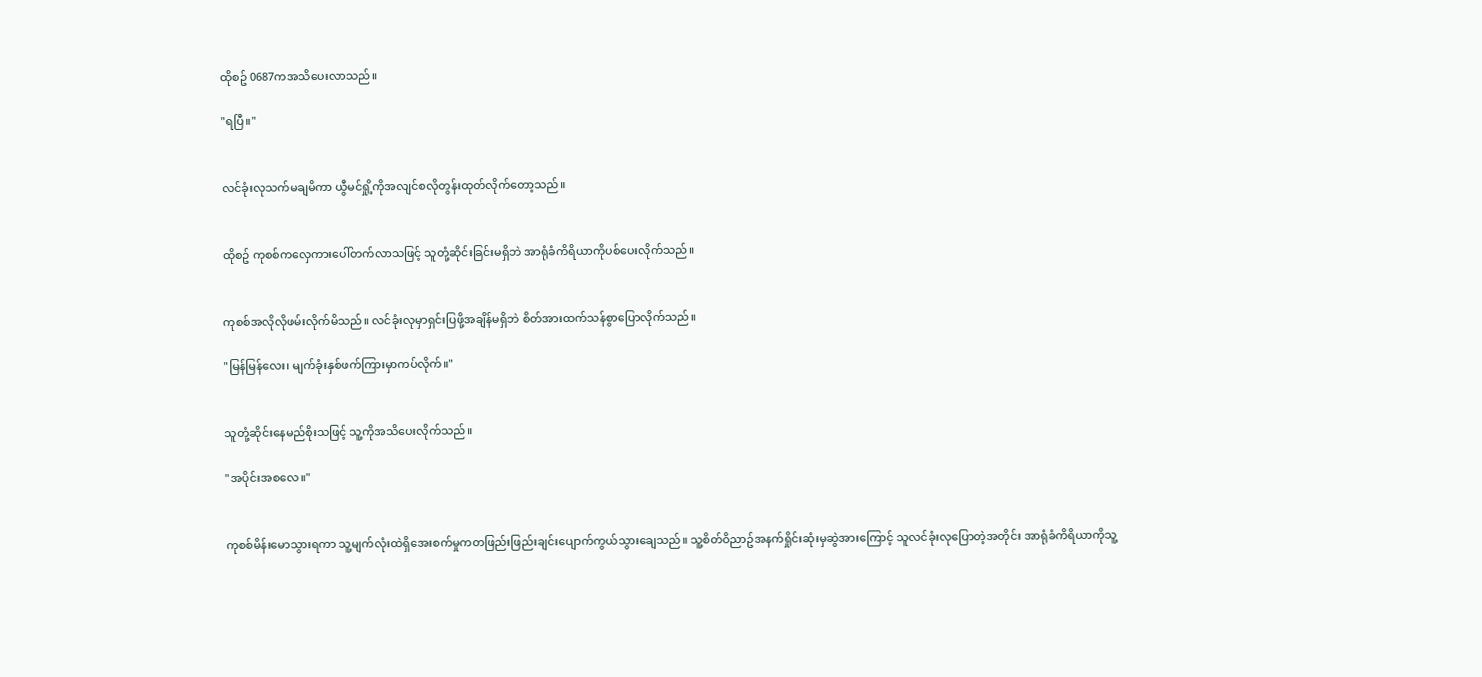ထိုစဥ် 0687ကအသိပေးလာသည်။

"ရပြီ။"


လင်ခုံးလုသက်မချမိကာ ယွီမင်ရှို့ကိုအလျင်စလိုတွန်းထုတ်လိုက်တော့သည်။


ထိုစဥ် ကုစစ်ကလှေကားပေါ်တက်လာသဖြင့် သူတုံ့ဆိုင်းခြင်းမရှိဘဲ အာရုံခံကိရိယာကိုပစ်ပေးလိုက်သည်။


ကုစစ်အလိုလိုဖမ်းလိုက်မိသည်။ လင်ခုံးလုမှာရှင်းပြဖို့အချိန်မရှိဘဲ စိတ်အားထက်သန်စွာပြောလိုက်သည်။

"မြန်မြန်လေး၊ မျက်ခုံးနှစ်ဖက်ကြားမှာကပ်လိုက်။"


သူတုံ့ဆိုင်းနေမည်စိုးသဖြင့် သူ့ကိုအသိပေးလိုက်သည်။

"အပိုင်းအစလေ။"


ကုစစ်မိန်းမောသွားရကာ သူ့မျက်လုံးထဲရှိအေးစက်မှုကတဖြည်းဖြည်းချင်းပျောက်ကွယ်သွားချေသည်။ သူ့စိတ်ဝိညာဥ်အနက်ရှိုင်းဆုံးမှဆွဲအားကြောင့် သူလင်ခုံးလုပြောတဲ့အတိုင်း အာရုံခံကိရိယာကိုသူ့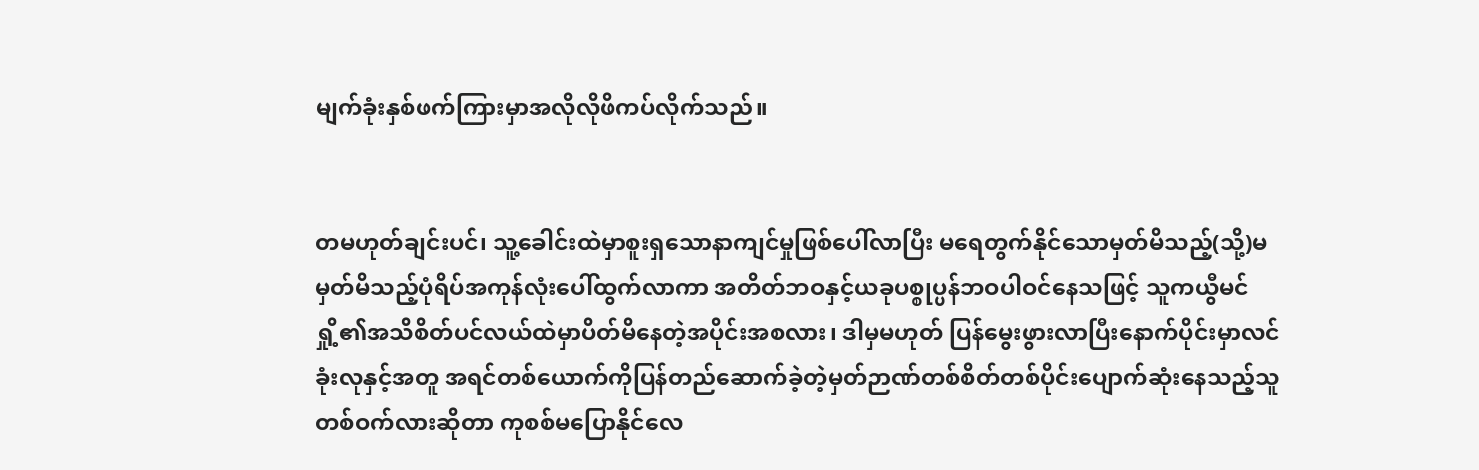မျက်ခုံးနှစ်ဖက်ကြားမှာအလိုလိုဖိကပ်လိုက်သည်။


တမဟုတ်ချင်းပင်၊ သူ့ခေါင်းထဲမှာစူးရှသောနာကျင်မှုဖြစ်ပေါ်လာပြီး မရေတွက်နိုင်သောမှတ်မိသည့်(သို့)မမှတ်မိသည့်ပုံရိပ်အကုန်လုံးပေါ်ထွက်လာကာ အတိတ်ဘဝနှင့်ယခုပစ္စုပ္ပန်ဘဝပါဝင်နေသဖြင့် သူကယွီမင်ရှို့၏အသိစိတ်ပင်လယ်ထဲမှာပိတ်မိနေတဲ့အပိုင်းအစလား၊ ဒါမှမဟုတ် ပြန်မွေးဖွားလာပြီးနောက်ပိုင်းမှာလင်ခုံးလုနှင့်အတူ အရင်တစ်ယောက်ကိုပြန်တည်ဆောက်ခဲ့တဲ့မှတ်ဉာဏ်တစ်စိတ်တစ်ပိုင်းပျောက်ဆုံးနေသည့်သူတစ်ဝက်လားဆိုတာ ကုစစ်မပြောနိုင်လေ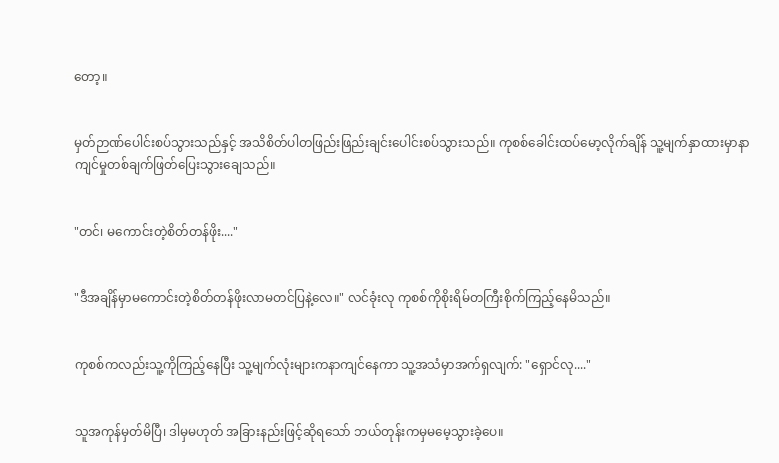တော့။


မှတ်ဉာဏ်ပေါင်းစပ်သွားသည်နှင့် အသိစိတ်ပါတဖြည်းဖြည်းချင်းပေါင်းစပ်သွားသည်။ ကုစစ်ခေါင်းထပ်မော့လိုက်ချိန် သူ့မျက်နှာထားမှာနာကျင်မှုတစ်ချက်ဖြတ်ပြေးသွားချေသည်။


"တင်၊ မကောင်းတဲ့စိတ်တန်ဖိုး...."


"ဒီအချိန်မှာမကောင်းတဲ့စိတ်တန်ဖိုးလာမတင်ပြနဲ့လေ။" လင်ခုံးလု ကုစစ်ကိုစိုးရိမ်တကြီးစိုက်ကြည့်နေမိသည်။


ကုစစ်ကလည်းသူ့ကိုကြည့်နေပြီး သူ့မျက်လုံးများကနာကျင်နေကာ သူ့အသံမှာအက်ရှလျက်: "ရှောင်လု...."


သူအကုန်မှတ်မိပြီ၊ ဒါမှမဟုတ် အခြားနည်းဖြင့်ဆိုရသော် ဘယ်တုန်းကမှမမေ့သွားခဲ့ပေ။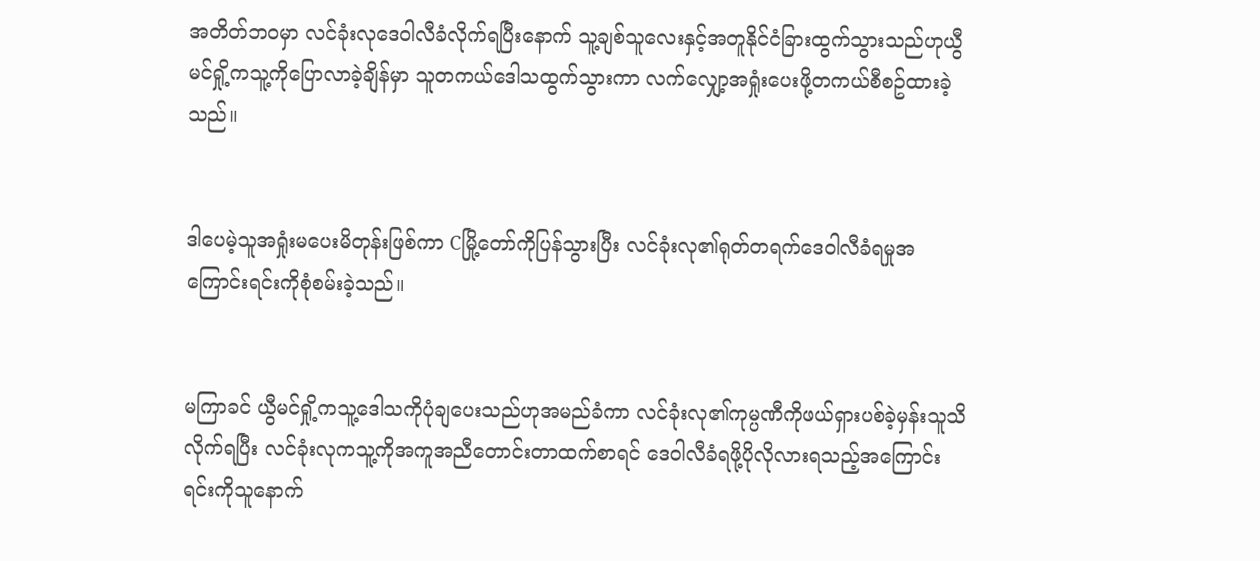အတိတ်ဘဝမှာ လင်ခုံးလုဒေဝါလီခံလိုက်ရပြီးနောက် သူ့ချစ်သူလေးနှင့်အတူနိုင်ငံခြားထွက်သွားသည်ဟုယွီမင်ရှို့ကသူ့ကိုပြောလာခဲ့ချိန်မှာ သူတကယ်ဒေါသထွက်သွားကာ လက်လျှော့အရှုံးပေးဖို့တကယ်စီစဥ်ထားခဲ့သည်။


ဒါပေမဲ့သူအရှုံးမပေးမိတုန်းဖြစ်ကာ Cမြို့တော်ကိုပြန်သွားပြီး လင်ခုံးလု၏ရုတ်တရက်ဒေဝါလီခံရမှုအကြောင်းရင်းကိုစုံစမ်းခဲ့သည်။


မကြာခင် ယွီမင်ရှို့ကသူ့ဒေါသကိုပုံချပေးသည်ဟုအမည်ခံကာ လင်ခုံးလု၏ကုမ္ပဏီကိုဖယ်ရှားပစ်ခဲ့မှန်းသူသိလိုက်ရပြီး လင်ခုံးလုကသူ့ကိုအကူအညီတောင်းတာထက်စာရင် ဒေဝါလီခံရဖို့ပိုလိုလားရသည့်အကြောင်းရင်းကိုသူနောက်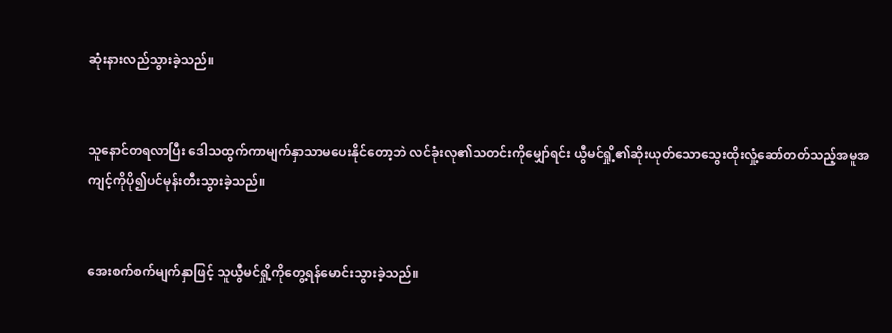ဆုံးနားလည်သွားခဲ့သည်။


သူနောင်တရလာပြီး ဒေါသထွက်ကာမျက်နှာသာမပေးနိုင်တော့ဘဲ လင်ခုံးလု၏သတင်းကိုမျှော်ရင်း ယွီမင်ရှို့၏ဆိုးယုတ်သောသွေးထိုးလှုံ့ဆော်တတ်သည့်အမူအကျင့်ကိုပို၍ပင်မုန်းတီးသွားခဲ့သည်။


အေးစက်စက်မျက်နှာဖြင့် သူယွီမင်ရှို့ကိုတွေ့ရန်မောင်းသွားခဲ့သည်။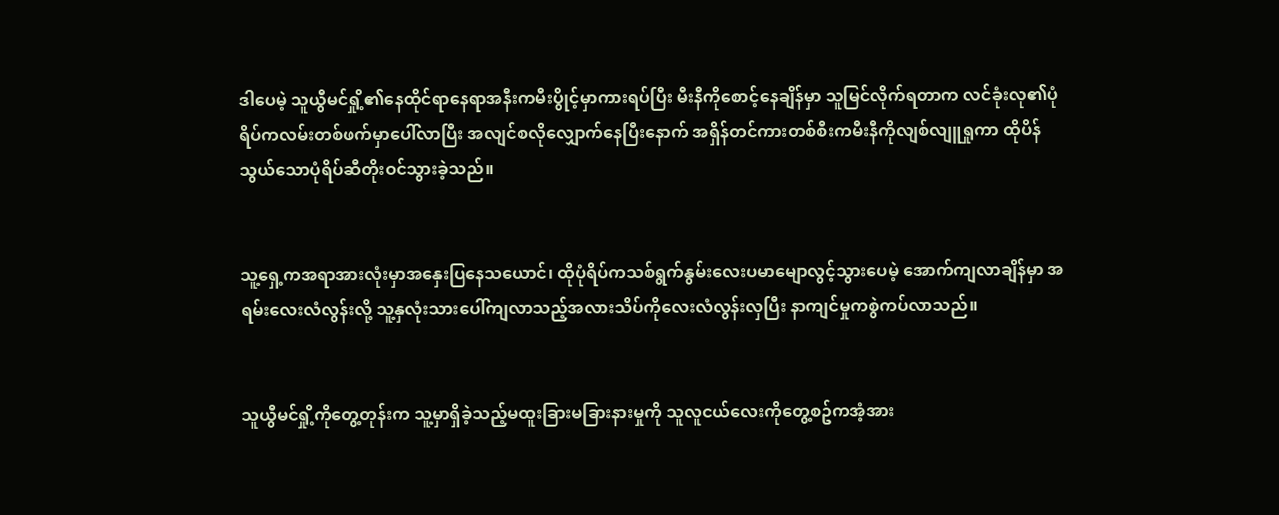ဒါပေမဲ့ သူယွီမင်ရှို့၏နေထိုင်ရာနေရာအနီးကမီးပွိုင့်မှာကားရပ်ပြီး မီးနီကိုစောင့်နေချိန်မှာ သူမြင်လိုက်ရတာက လင်ခုံးလု၏ပုံရိပ်ကလမ်းတစ်ဖက်မှာပေါ်လာပြီး အလျင်စလိုလျှောက်နေပြီးနောက် အရှိန်တင်ကားတစ်စီးကမီးနီကိုလျစ်လျူရှုကာ ထိုပိန်သွယ်သောပုံရိပ်ဆီတိုးဝင်သွားခဲ့သည်။


သူ့ရှေ့ကအရာအားလုံးမှာအနှေးပြနေသယောင်၊ ထိုပုံရိပ်ကသစ်ရွက်နွမ်းလေးပမာမျောလွင့်သွားပေမဲ့ အောက်ကျလာချိန်မှာ အရမ်းလေးလံလွန်းလို့ သူ့နှလုံးသားပေါ်ကျလာသည့်အလားသိပ်ကိုလေးလံလွန်းလှပြီး နာကျင်မှုကစွဲကပ်လာသည်။


သူယွီမင်ရှို့ကိုတွေ့တုန်းက သူ့မှာရှိခဲ့သည့်မထူးခြားမခြားနားမှုကို သူလူငယ်လေးကိုတွေ့စဥ်ကအံ့အား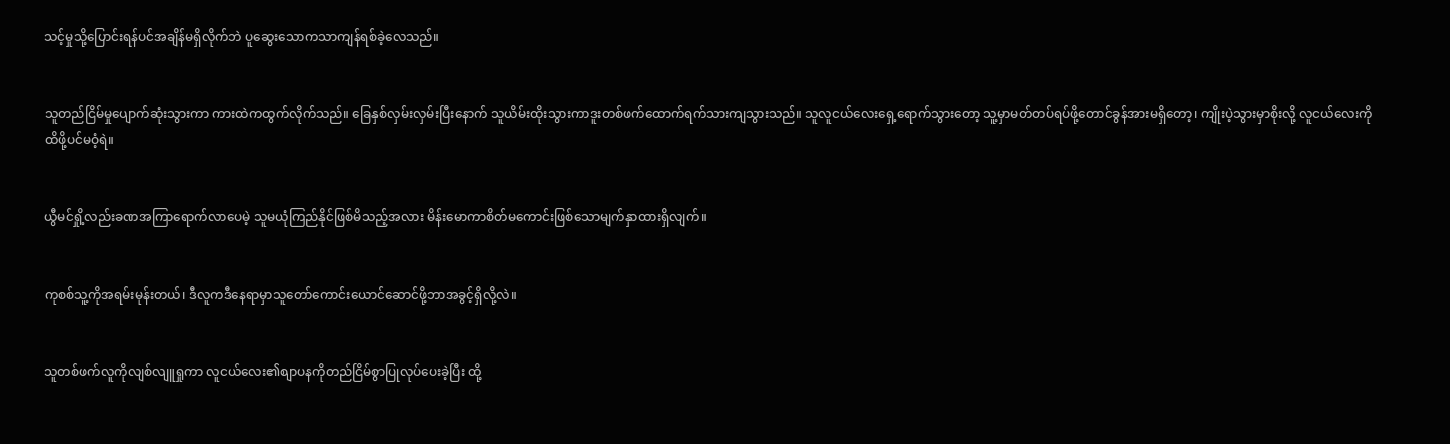သင့်မှုသို့ပြောင်းရန်ပင်အချိန်မရှိလိုက်ဘဲ ပူဆွေးသောကသာကျန်ရစ်ခဲ့လေသည်။


သူတည်ငြိမ်မှုပျောက်ဆုံးသွားကာ ကားထဲကထွက်လိုက်သည်။ ခြေနှစ်လှမ်းလှမ်းပြီးနောက် သူယိမ်းထိုးသွားကာဒူးတစ်ဖက်ထောက်ရက်သားကျသွားသည်။ သူလူငယ်လေးရှေ့ရောက်သွားတော့ သူ့မှာမတ်တပ်ရပ်ဖို့တောင်ခွန်အားမရှိတော့၊ ကျိုးပဲ့သွားမှာစိုးလို့ လူငယ်လေးကိုထိဖို့ပင်မဝံ့ရဲ။


ယွီမင်ရှို့လည်းခဏအကြာရောက်လာပေမဲ့ သူမယုံကြည်နိုင်ဖြစ်မိသည့်အလား မိန်းမောကာစိတ်မကောင်းဖြစ်သောမျက်နှာထားရှိလျက်။


ကုစစ်သူ့ကိုအရမ်းမုန်းတယ်၊ ဒီလူကဒီနေရာမှာသူတော်ကောင်းယောင်ဆောင်ဖို့ဘာအခွင့်ရှိလို့လဲ။


သူတစ်ဖက်လူကိုလျစ်လျူရှုကာ လူငယ်လေး၏စျာပနကိုတည်ငြိမ်စွာပြုလုပ်ပေးခဲ့ပြီး ထို့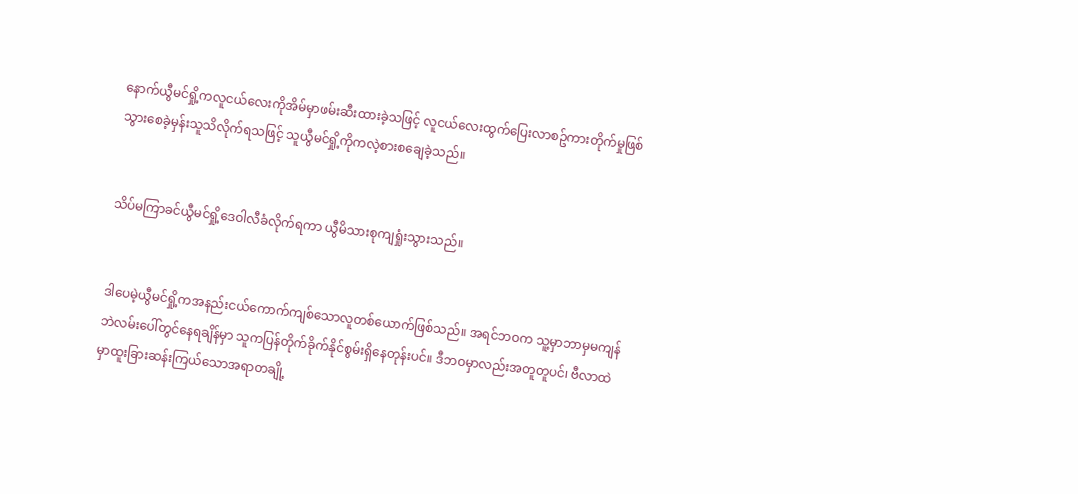နောက်ယွီမင်ရှို့ကလူငယ်လေးကိုအိမ်မှာဖမ်းဆီးထားခဲ့သဖြင့် လူငယ်လေးထွက်ပြေးလာစဥ်ကားတိုက်မှုဖြစ်သွားစေခဲ့မှန်းသူသိလိုက်ရသဖြင့် သူယွီမင်ရှို့ကိုကလဲ့စားစချေခဲ့သည်။


သိပ်မကြာခင်ယွီမင်ရှို့ဒေဝါလီခံလိုက်ရကာ ယွီမိသားစုကျရှုံးသွားသည်။


ဒါပေမဲ့ယွီမင်ရှို့ကအနည်းငယ်ကောက်ကျစ်သောလူတစ်ယောက်ဖြစ်သည်။ အရင်ဘဝက သူ့မှာဘာမှမကျန်ဘဲလမ်းပေါ်တွင်နေရချိန်မှာ သူကပြန်တိုက်ခိုက်နိုင်စွမ်းရှိနေတုန်းပင်။ ဒီဘဝမှာလည်းအတူတူပင်၊ ဗီလာထဲမှာထူးခြားဆန်းကြယ်သောအရာတချို့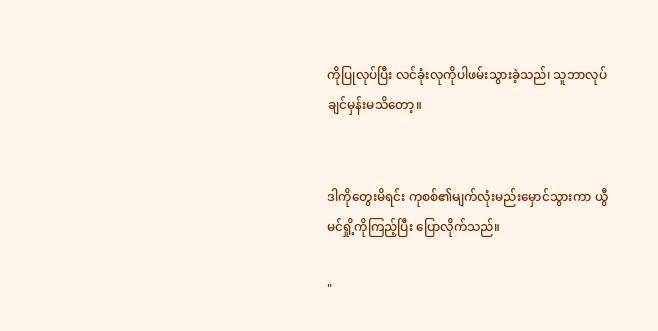ကိုပြုလုပ်ပြီး လင်ခုံးလုကိုပါဖမ်းသွားခဲ့သည်၊ သူဘာလုပ်ချင်မှန်းမသိတော့။


ဒါကိုတွေးမိရင်း ကုစစ်၏မျက်လုံးမည်းမှောင်သွားကာ ယွီမင်ရှို့ကိုကြည့်ပြီး ပြောလိုက်သည်။

"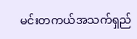မင်းတကယ်အသက်ရှည်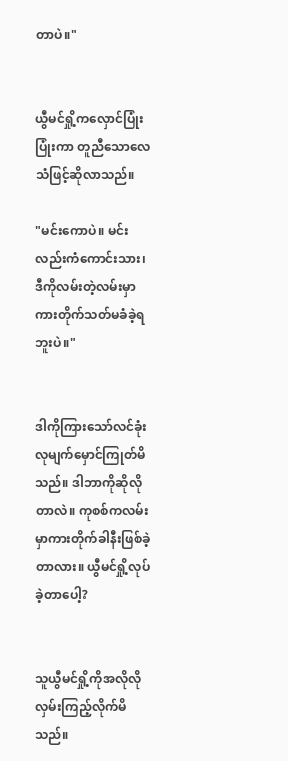တာပဲ။"


ယွီမင်ရှို့ကလှောင်ပြုံးပြုံးကာ တူညီသောလေသံဖြင့်ဆိုလာသည်။

"မင်းကောပဲ။ မင်းလည်းကံကောင်းသား၊ ဒီကိုလမ်းတဲ့လမ်းမှာကားတိုက်သတ်မခံခဲ့ရဘူးပဲ။"


ဒါကိုကြားသော်လင်ခုံးလုမျက်မှောင်ကြုတ်မိသည်။ ဒါဘာကိုဆိုလိုတာလဲ။ ကုစစ်ကလမ်းမှာကားတိုက်ခါနီးဖြစ်ခဲ့တာလား။ ယွီမင်ရှို့လုပ်ခဲ့တာပေါ့?


သူယွီမင်ရှို့ကိုအလိုလိုလှမ်းကြည့်လိုက်မိသည်။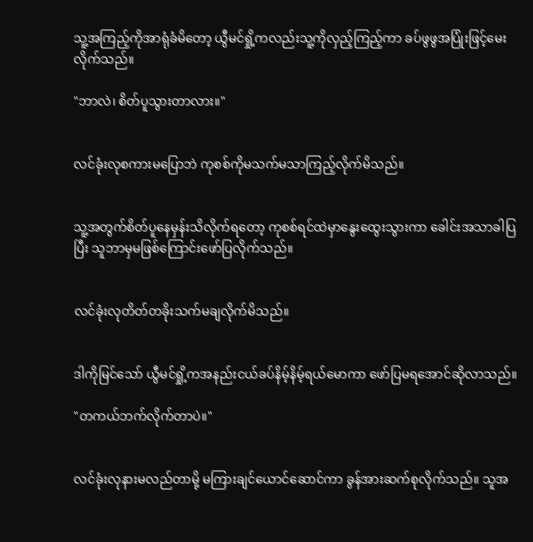သူ့အကြည့်ကိုအာရုံခံမိတော့ ယွီမင်ရှို့ကလည်းသူ့ကိုလှည့်ကြည့်ကာ ခပ်ဖွဖွအပြုံးဖြင့်မေးလိုက်သည်။

"ဘာလဲ၊ စိတ်ပူသွားတာလား။"


လင်ခုံးလုစကားမပြောဘဲ ကုစစ်ကိုမသက်မသာကြည့်လိုက်မိသည်။


သူ့အတွက်စိတ်ပူနေမှန်းသိလိုက်ရတော့ ကုစစ်ရင်ထဲမှာနွေးထွေးသွားကာ ခေါင်းအသာခါပြပြီး သူဘာမှမဖြစ်ကြောင်းဖော်ပြလိုက်သည်။


လင်ခုံးလုတိတ်တခိုးသက်မချလိုက်မိသည်။


ဒါကိုမြင်သော် ယွီမင်ရှို့ကအနည်းငယ်ခပ်နိမ့်နိမ့်ရယ်မောကာ ဖော်ပြမရအောင်ဆိုလာသည်။

"တကယ်ဘက်လိုက်တာပဲ။"


လင်ခုံးလုနားမလည်တာမို့ မကြားချင်ယောင်ဆောင်ကာ ခွန်အားဆက်စုလိုက်သည်။ သူအ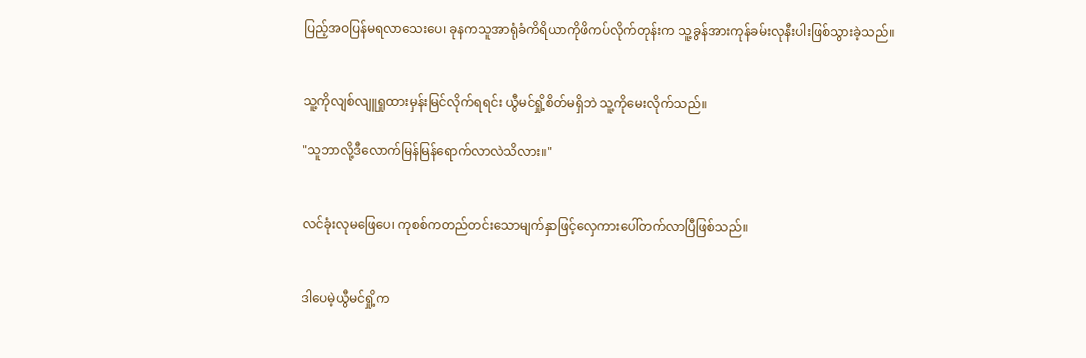ပြည့်အဝပြန်မရလာသေးပေ၊ ခုနကသူအာရုံခံကိရိယာကိုဖိကပ်လိုက်တုန်းက သူ့ခွန်အားကုန်ခမ်းလုနီးပါးဖြစ်သွားခဲ့သည်။


သူ့ကိုလျစ်လျူရှုထားမှန်းမြင်လိုက်ရရင်း ယွီမင်ရှို့စိတ်မရှိဘဲ သူ့ကိုမေးလိုက်သည်။

"သူဘာလို့ဒီလောက်မြန်မြန်ရောက်လာလဲသိလား။"


လင်ခုံးလုမဖြေပေ၊ ကုစစ်ကတည်တင်းသောမျက်နှာဖြင့်လှေကားပေါ်တက်လာပြီဖြစ်သည်။


ဒါပေမဲ့ယွီမင်ရှို့က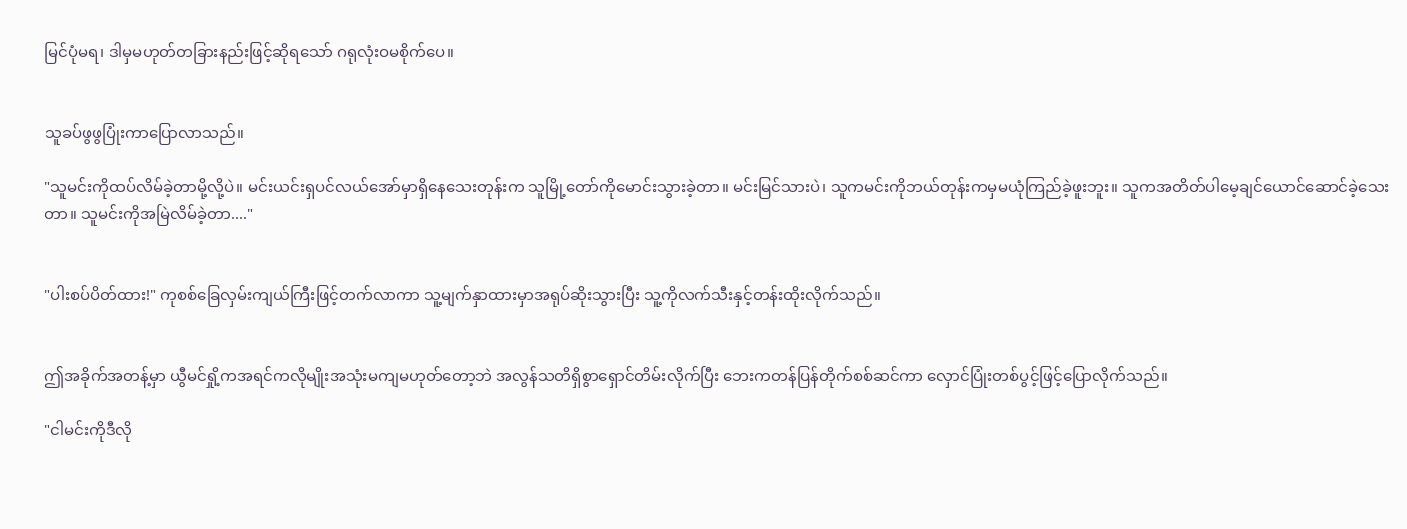မြင်ပုံမရ၊ ဒါမှမဟုတ်တခြားနည်းဖြင့်ဆိုရသော် ဂရုလုံးဝမစိုက်ပေ။


သူခပ်ဖွဖွပြုံးကာပြောလာသည်။

"သူမင်းကိုထပ်လိမ်ခဲ့တာမို့လို့ပဲ။ မင်းယင်းရှပင်လယ်အော်မှာရှိနေသေးတုန်းက သူမြို့တော်ကိုမောင်းသွားခဲ့တာ။ မင်းမြင်သားပဲ၊ သူကမင်းကိုဘယ်တုန်းကမှမယုံကြည်ခဲ့ဖူးဘူး။ သူကအတိတ်ပါမေ့ချင်ယောင်ဆောင်ခဲ့သေးတာ။ သူမင်းကိုအမြဲလိမ်ခဲ့တာ...."


"ပါးစပ်ပိတ်ထား!" ကုစစ်ခြေလှမ်းကျယ်ကြီးဖြင့်တက်လာကာ သူ့မျက်နှာထားမှာအရုပ်ဆိုးသွားပြီး သူ့ကိုလက်သီးနှင့်တန်းထိုးလိုက်သည်။


ဤအခိုက်အတန့်မှာ ယွီမင်ရှို့ကအရင်ကလိုမျိုးအသုံးမကျမဟုတ်တော့ဘဲ အလွန်သတိရှိစွာရှောင်တိမ်းလိုက်ပြီး ဘေးကတန်ပြန်တိုက်စစ်ဆင်ကာ လှောင်ပြုံးတစ်ပွင့်ဖြင့်ပြောလိုက်သည်။

"ငါမင်းကိုဒီလို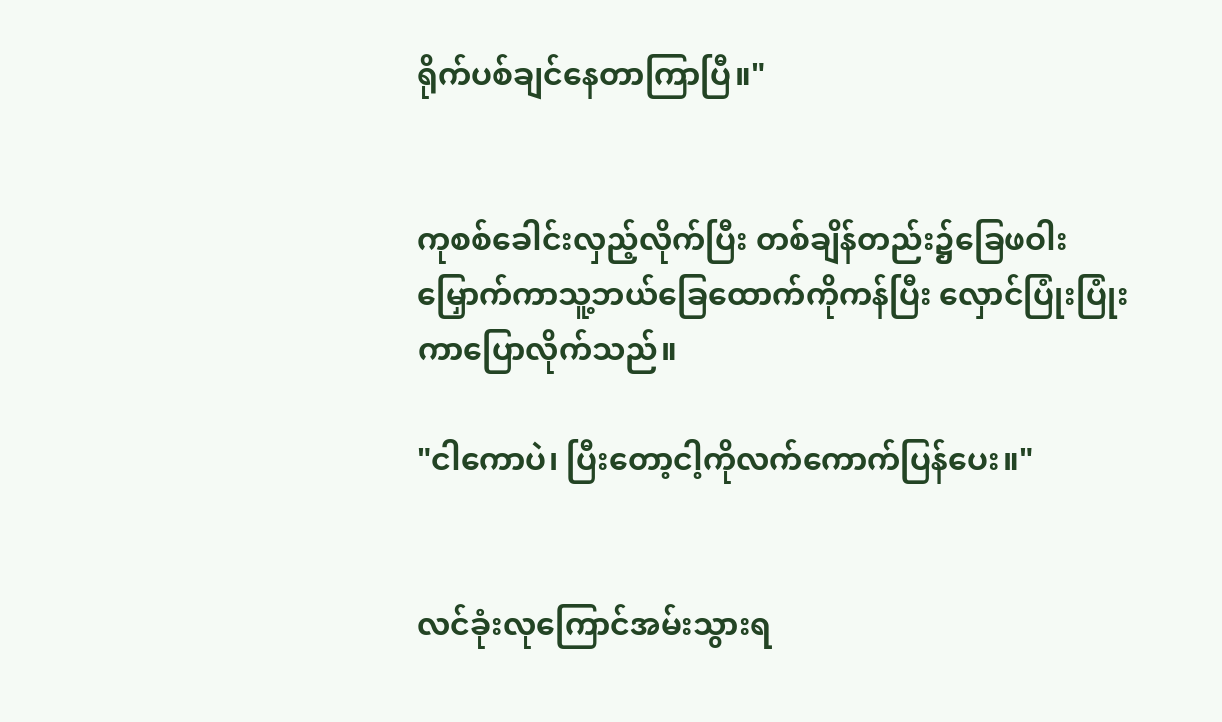ရိုက်ပစ်ချင်နေတာကြာပြီ။"


ကုစစ်ခေါင်းလှည့်လိုက်ပြီး တစ်ချိန်တည်း၌ခြေဖဝါးမြှောက်ကာသူ့ဘယ်ခြေထောက်ကိုကန်ပြီး လှောင်ပြုံးပြုံးကာပြောလိုက်သည်။

"ငါကောပဲ၊ ပြီးတော့ငါ့ကိုလက်ကောက်ပြန်ပေး။"


လင်ခုံးလုကြောင်အမ်းသွားရ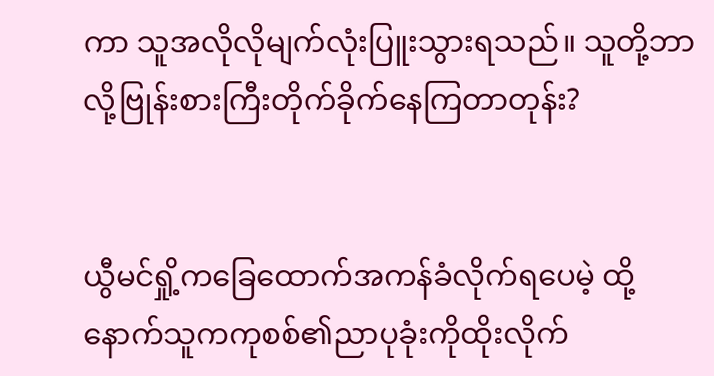ကာ သူအလိုလိုမျက်လုံးပြူးသွားရသည်။ သူတို့ဘာလို့ဗြုန်းစားကြီးတိုက်ခိုက်နေကြတာတုန်း?


ယွီမင်ရှို့ကခြေထောက်အကန်ခံလိုက်ရပေမဲ့ ထို့နောက်သူကကုစစ်၏ညာပုခုံးကိုထိုးလိုက်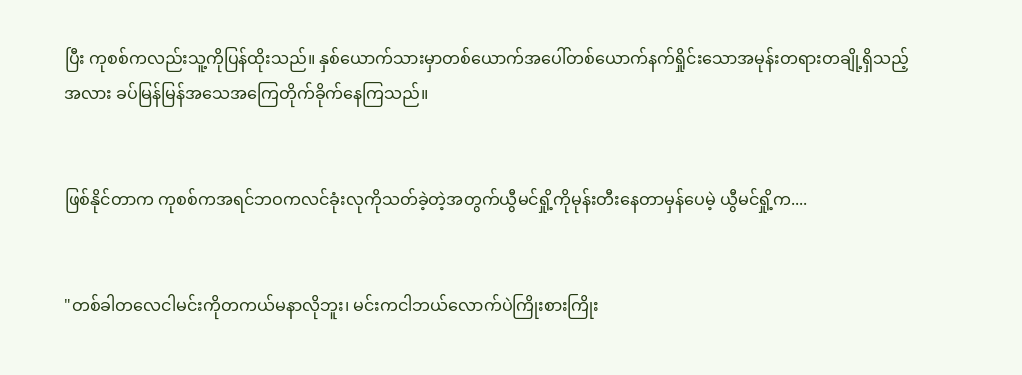ပြီး ကုစစ်ကလည်းသူ့ကိုပြန်ထိုးသည်။ နှစ်ယောက်သားမှာတစ်ယောက်အပေါ်တစ်ယောက်နက်ရှိုင်းသောအမုန်းတရားတချို့ရှိသည့်အလား ခပ်မြန်မြန်အသေအကြေတိုက်ခိုက်နေကြသည်။


ဖြစ်နိုင်တာက ကုစစ်ကအရင်ဘဝကလင်ခုံးလုကိုသတ်ခဲ့တဲ့အတွက်ယွီမင်ရှို့ကိုမုန်းတီးနေတာမှန်ပေမဲ့ ယွီမင်ရှို့က....


"တစ်ခါတလေငါမင်းကိုတကယ်မနာလိုဘူး၊ မင်းကငါဘယ်လောက်ပဲကြိုးစားကြိုး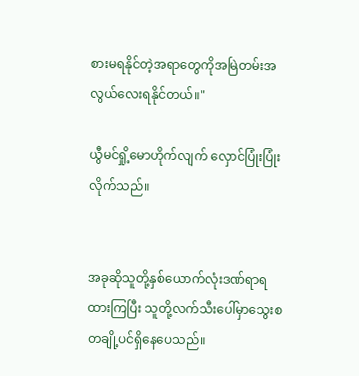စားမရနိုင်တဲ့အရာတွေကိုအမြဲတမ်းအလွယ်လေးရနိုင်တယ်။"

ယွီမင်ရှို့မောဟိုက်လျက် လှောင်ပြုံးပြုံးလိုက်သည်။


အခုဆိုသူတို့နှစ်ယောက်လုံးဒဏ်ရာရထားကြပြီး သူတို့လက်သီးပေါ်မှာသွေးစတချို့ပင်ရှိနေပေသည်။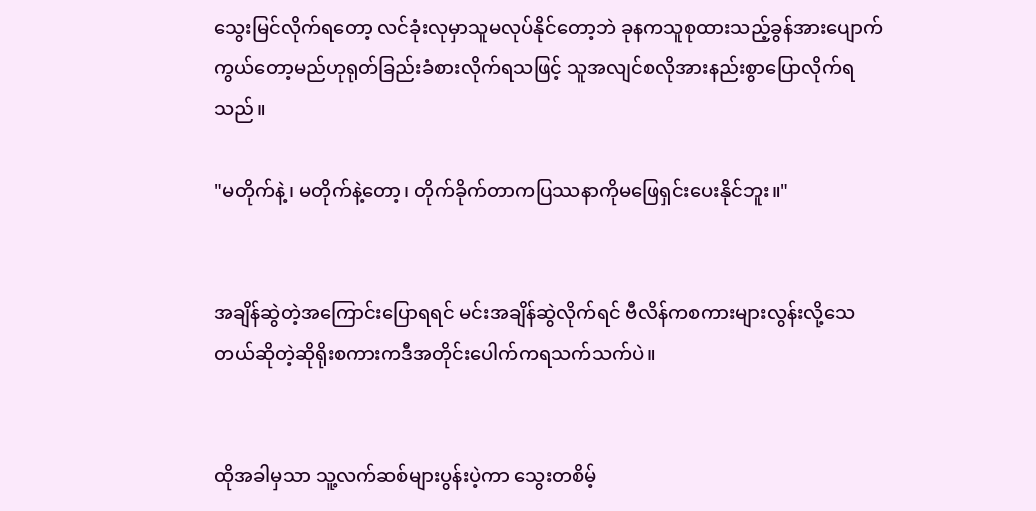သွေးမြင်လိုက်ရတော့ လင်ခုံးလုမှာသူမလုပ်နိုင်တော့ဘဲ ခုနကသူစုထားသည့်ခွန်အားပျောက်ကွယ်တော့မည်ဟုရုတ်ခြည်းခံစားလိုက်ရသဖြင့် သူအလျင်စလိုအားနည်းစွာပြောလိုက်ရသည်။

"မတိုက်နဲ့၊ မတိုက်နဲ့တော့၊ တိုက်ခိုက်တာကပြဿနာကိုမဖြေရှင်းပေးနိုင်ဘူး။"


အချိန်ဆွဲတဲ့အကြောင်းပြောရရင် မင်းအချိန်ဆွဲလိုက်ရင် ဗီလိန်ကစကားများလွန်းလို့သေတယ်ဆိုတဲ့ဆိုရိုးစကားကဒီအတိုင်းပေါက်ကရသက်သက်ပဲ။


ထိုအခါမှသာ သူ့လက်ဆစ်များပွန်းပဲ့ကာ သွေးတစိမ့်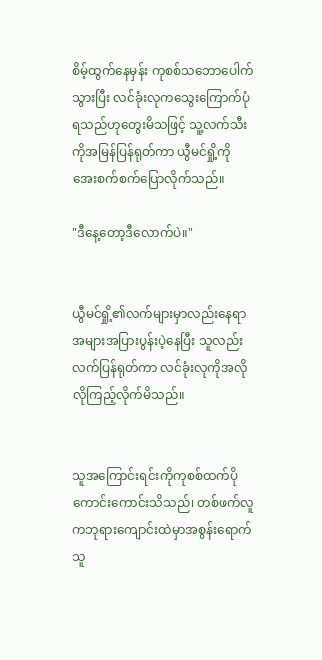စိမ့်ထွက်နေမှန်း ကုစစ်သဘောပေါက်သွားပြီး လင်ခုံးလုကသွေးကြောက်ပုံရသည်ဟုတွေးမိသဖြင့် သူ့လက်သီးကိုအမြန်ပြန်ရုတ်ကာ ယွီမင်ရှို့ကိုအေးစက်စက်ပြောလိုက်သည်။

"ဒီနေ့တော့ဒီလောက်ပဲ။"


ယွီမင်ရှို့၏လက်များမှာလည်းနေရာအများအပြားပွန်းပဲ့နေပြီး သူလည်းလက်ပြန်ရုတ်ကာ လင်ခုံးလုကိုအလိုလိုကြည့်လိုက်မိသည်။


သူအကြောင်းရင်းကိုကုစစ်ထက်ပိုကောင်းကောင်းသိသည်၊ တစ်ဖက်လူကဘုရားကျောင်းထဲမှာအစွန်းရောက်သူ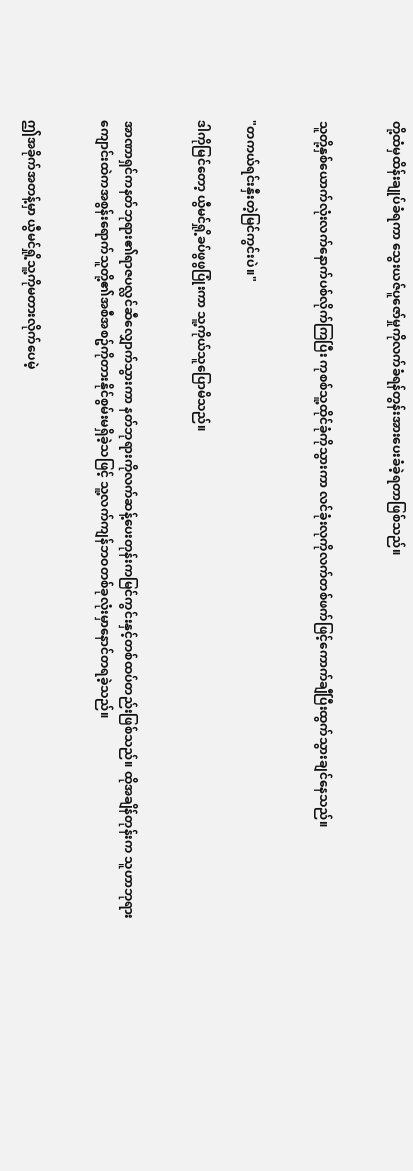တို့ထံမှထိန်းချုပ်ခံရကာ သွေးယဇ်ပူဇော်မှုကိုလက်ခံရန်တွန်းအားပေးခံခဲ့ရတာဖြစ်သည်။


သူတို့နှစ်ယောက်လုံးလက်နောက်ပစ်လိုက်ကြပြီး ကုစစ်သူ့ထိုင်ခုံကိုသွားကာ လင်ခုံးလုကိုလက်တစ်ဖက်ဖြင့်ကောက်ချီပြီးထွက်သွားချင်နေသည်။


"တကယ်ရင်းနှီးတဲ့မြင်ကွင်းပဲ။"

ဒါကိုမြင်တော့ ယွီမင်ရှို့ခပ်ဖွဖွပြုံးကာ သူ့ကိုယ်သူပြောမိသည်။


အာဏာရှင်ကနတ်ဘုရား၏ရာဇပလ္လင်ဆီလျှောက်သွားကာ နတ်ဘုရားကိုလက်ဆန့်ပေးတုန်းကမြင်ကွင်းနှင့်တစ်ထပ်တည်းဖြစ်သည်။ ထိုအချိန်တုန်းက သူဟာဘုရားကျောင်းထဲကအစွန်းရောက်သူတို့၏အစီအစဥ်ကိုတားနိုင်စွမ်းမရှိခဲ့သဖြင့် သူ့လက်ကျန်ဘဝတစ်ခုလုံးမှာနောင်တရခဲ့သည်။


ဤအခိုက်အတန့်မှာ ယွီမင်ရှို့သူ့ကိုမတားလိုက်ပေမဲ့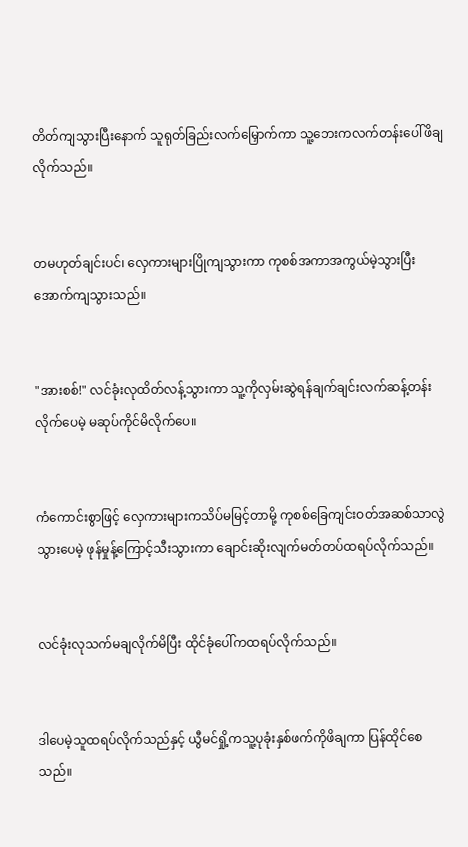တိတ်ကျသွားပြီးနောက် သူရုတ်ခြည်းလက်မြှောက်ကာ သူ့ဘေးကလက်တန်းပေါ်ဖိချလိုက်သည်။


တမဟုတ်ချင်းပင်၊ လှေကားများပြိုကျသွားကာ ကုစစ်အကာအကွယ်မဲ့သွားပြီးအောက်ကျသွားသည်။


"အားစစ်!" လင်ခုံးလုထိတ်လန့်သွားကာ သူ့ကိုလှမ်းဆွဲရန်ချက်ချင်းလက်ဆန့်တန်းလိုက်ပေမဲ့ မဆုပ်ကိုင်မိလိုက်ပေ။


ကံကောင်းစွာဖြင့် လှေကားများကသိပ်မမြင့်တာမို့ ကုစစ်ခြေကျင်းဝတ်အဆစ်သာလွဲသွားပေမဲ့ ဖုန်မှုန့်ကြောင့်သီးသွားကာ ချောင်းဆိုးလျက်မတ်တပ်ထရပ်လိုက်သည်။


လင်ခုံးလုသက်မချလိုက်မိပြီး ထိုင်ခုံပေါ်ကထရပ်လိုက်သည်။


ဒါပေမဲ့သူထရပ်လိုက်သည်နှင့် ယွီမင်ရှို့ကသူ့ပုခုံးနှစ်ဖက်ကိုဖိချကာ ပြန်ထိုင်စေသည်။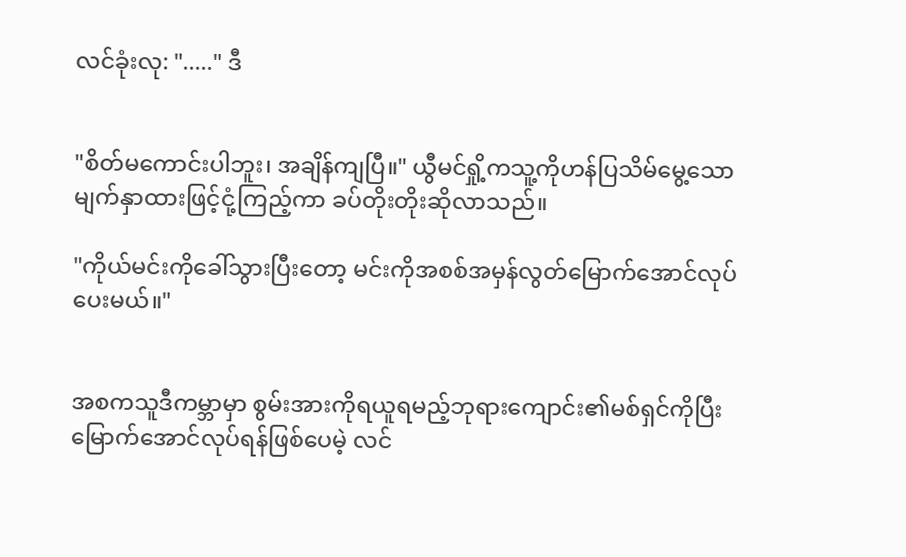လင်ခုံးလု: "....." ဒီ


"စိတ်မကောင်းပါဘူး၊ အချိန်ကျပြီ။" ယွီမင်ရှို့ကသူ့ကိုဟန်ပြသိမ်မွေ့သောမျက်နှာထားဖြင့်ငုံ့ကြည့်ကာ ခပ်တိုးတိုးဆိုလာသည်။

"ကိုယ်မင်းကိုခေါ်သွားပြီးတော့ မင်းကိုအစစ်အမှန်လွတ်မြောက်အောင်လုပ်ပေးမယ်။"


အစကသူဒီကမ္ဘာမှာ စွမ်းအားကိုရယူရမည့်ဘုရားကျောင်း၏မစ်ရှင်ကိုပြီးမြောက်အောင်လုပ်ရန်ဖြစ်ပေမဲ့ လင်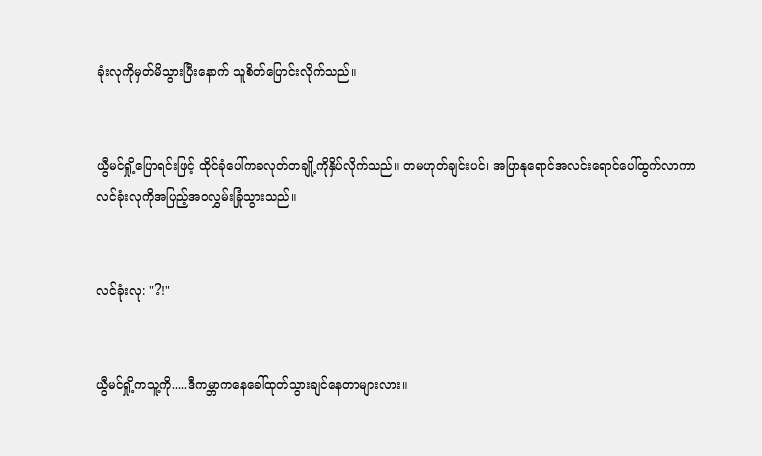ခုံးလုကိုမှတ်မိသွားပြီးနောက် သူစိတ်ပြောင်းလိုက်သည်။


ယွီမင်ရှို့ပြောရင်းဖြင့် ထိုင်ခုံပေါ်ကခလုတ်တချို့ကိုနှိပ်လိုက်သည်။ တမဟုတ်ချင်းပင်၊ အပြာနုရောင်အလင်းရောင်ပေါ်ထွက်လာကာ လင်ခုံးလုကိုအပြည့်အဝလွှမ်းခြုံသွားသည်။


လင်ခုံးလု: "?!"


ယွီမင်ရှို့ကသူ့ကို.....ဒီကမ္ဘာကနေခေါ်ထုတ်သွားချင်နေတာများလား။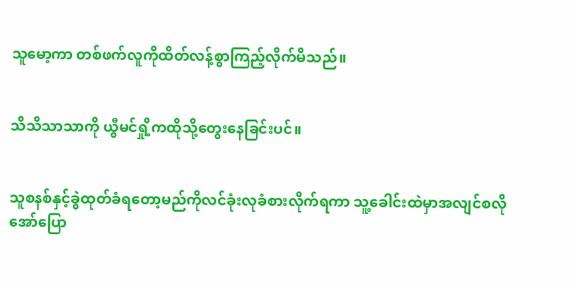သူမော့ကာ တစ်ဖက်လူကိုထိတ်လန့်စွာကြည့်လိုက်မိသည်။


သိသိသာသာကို ယွီမင်ရှို့ကထိုသို့တွေးနေခြင်းပင်။


သူစနစ်နှင့်ခွဲထုတ်ခံရတော့မည်ကိုလင်ခုံးလုခံစားလိုက်ရကာ သူ့ခေါင်းထဲမှာအလျင်စလိုအော်ပြော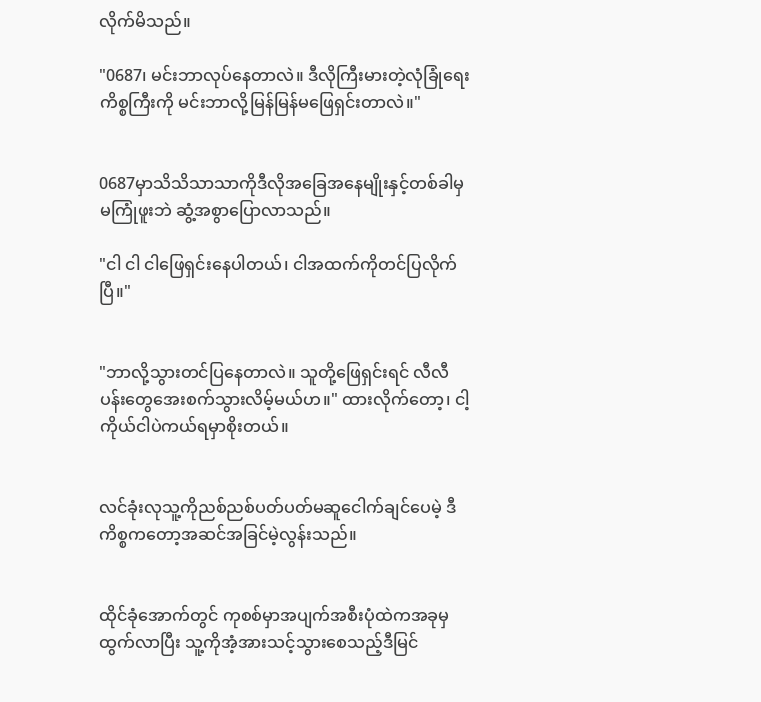လိုက်မိသည်။

"0687၊ မင်းဘာလုပ်နေတာလဲ။ ဒီလိုကြီးမားတဲ့လုံခြုံရေးကိစ္စကြီးကို မင်းဘာလို့မြန်မြန်မဖြေရှင်းတာလဲ။"


0687မှာသိသိသာသာကိုဒီလိုအခြေအနေမျိုးနှင့်တစ်ခါမှမကြုံဖူးဘဲ ဆွံ့အစွာပြောလာသည်။

"ငါ ငါ ငါဖြေရှင်းနေပါတယ်၊ ငါအထက်ကိုတင်ပြလိုက်ပြီ။"


"ဘာလို့သွားတင်ပြနေတာလဲ။ သူတို့ဖြေရှင်းရင် လီလီပန်းတွေအေးစက်သွားလိမ့်မယ်ဟ။" ထားလိုက်တော့၊ ငါ့ကိုယ်ငါပဲကယ်ရမှာစိုးတယ်။


လင်ခုံးလုသူ့ကိုညစ်ညစ်ပတ်ပတ်မဆူငေါက်ချင်ပေမဲ့ ဒီကိစ္စကတော့အဆင်အခြင်မဲ့လွန်းသည်။


ထိုင်ခုံအောက်တွင် ကုစစ်မှာအပျက်အစီးပုံထဲကအခုမှထွက်လာပြီး သူ့ကိုအံ့အားသင့်သွားစေသည့်ဒီမြင်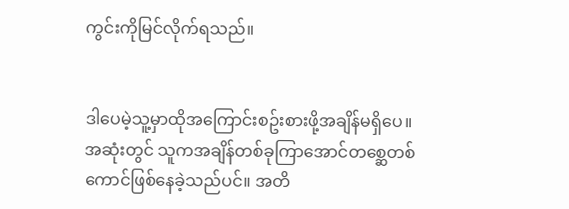ကွင်းကိုမြင်လိုက်ရသည်။


ဒါပေမဲ့သူ့မှာထိုအကြောင်းစဥ်းစားဖို့အချိန်မရှိပေ။ အဆုံးတွင် သူကအချိန်တစ်ခုကြာအောင်တစ္ဆေတစ်ကောင်ဖြစ်နေခဲ့သည်ပင်။ အတိ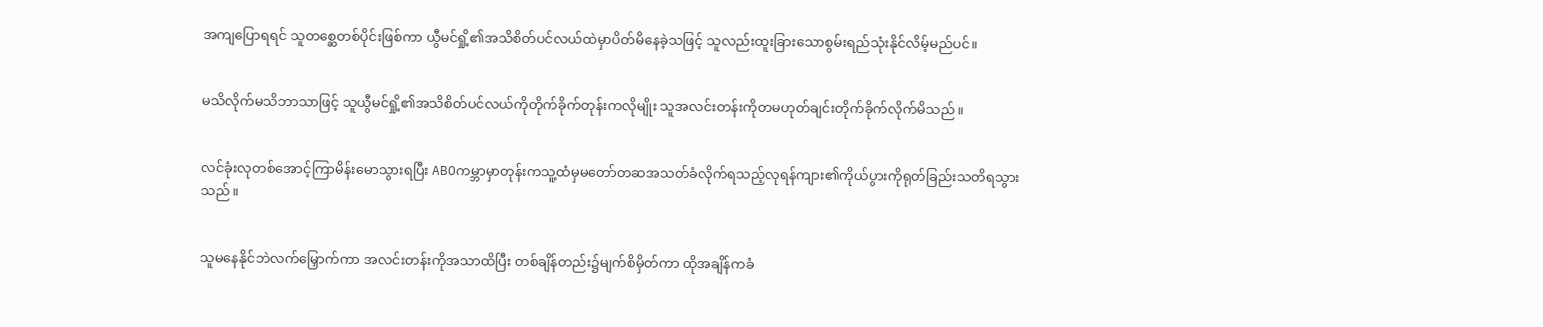အကျပြောရရင် သူတစ္ဆေတစ်ပိုင်းဖြစ်ကာ ယွီမင်ရှို့၏အသိစိတ်ပင်လယ်ထဲမှာပိတ်မိနေခဲ့သဖြင့် သူလည်းထူးခြားသောစွမ်းရည်သုံးနိုင်လိမ့်မည်ပင်။


မသိလိုက်မသိဘာသာဖြင့် သူယွီမင်ရှို့၏အသိစိတ်ပင်လယ်ကိုတိုက်ခိုက်တုန်းကလိုမျိုး သူအလင်းတန်းကိုတမဟုတ်ချင်းတိုက်ခိုက်လိုက်မိသည်။


လင်ခုံးလုတစ်အောင့်ကြာမိန်းမောသွားရပြီး ABOကမ္ဘာမှာတုန်းကသူ့ထံမှမတော်တဆအသတ်ခံလိုက်ရသည့်လုရန်ကျား၏ကိုယ်ပွားကိုရုတ်ခြည်းသတိရသွားသည်။


သူမနေနိုင်ဘဲလက်မြှောက်ကာ အလင်းတန်းကိုအသာထိပြီး တစ်ချိန်တည်း၌မျက်စိမှိတ်ကာ ထိုအချိန်ကခံ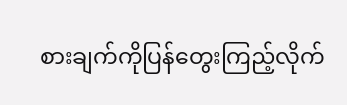စားချက်ကိုပြန်တွေးကြည့်လိုက်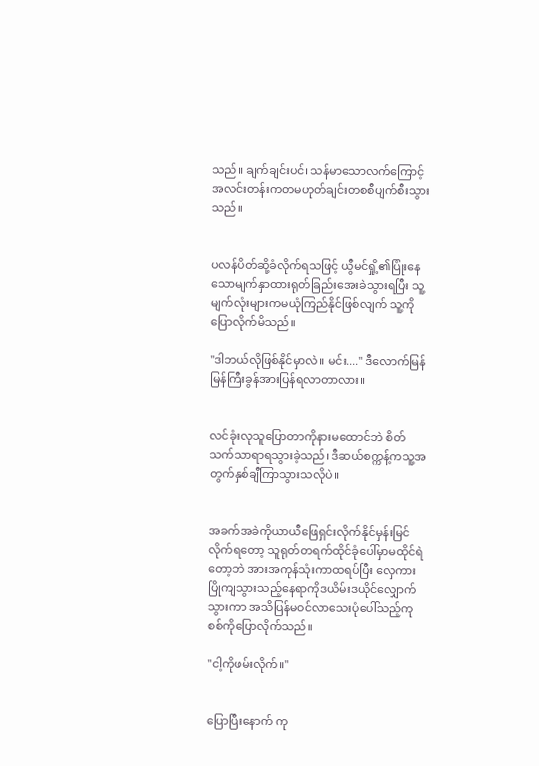သည်။ ချက်ချင်းပင်၊ သန်မာသောလက်ကြောင့် အလင်းတန်းကတမဟုတ်ချင်းတစစီပျက်စီးသွားသည်။


ပလန်ပိတ်ဆို့ခံလိုက်ရသဖြင့် ယွီမင်ရှို့၏ပြုံးနေသောမျက်နှာထားရုတ်ခြည်းအေးခဲသွားရပြီး သူ့မျက်လုံးများကမယုံကြည်နိုင်ဖြစ်လျက် သူ့ကိုပြောလိုက်မိသည်။

"ဒါဘယ်လိုဖြစ်နိုင်မှာလဲ။ မင်း...." ဒီလောက်မြန်မြန်ကြီးခွန်အားပြန်ရလာတာလား။


လင်ခုံးလုသူပြောတာကိုနားမထောင်ဘဲ စိတ်သက်သာရာရသွားခဲ့သည်၊ ဒီဆယ်စက္ကန့်ကသူ့အတွက်နှစ်ချီကြာသွားသလိုပဲ။


အခက်အခဲကိုယာယီဖြေရှင်းလိုက်နိုင်မှန်းမြင်လိုက်ရတော့ သူရုတ်တရက်ထိုင်ခုံပေါ်မှာမထိုင်ရဲတော့ဘဲ အားအကုန်သုံးကာထရပ်ပြီး လှေကားပြိုကျသွားသည့်နေရာကိုဒယိမ်းဒယိုင်လျှောက်သွားကာ အသိပြန်မဝင်လာသေးပုံပေါ်သည့်ကုစစ်ကိုပြောလိုက်သည်။

"ငါ့ကိုဖမ်းလိုက်။"


ပြောပြီးနောက် ကု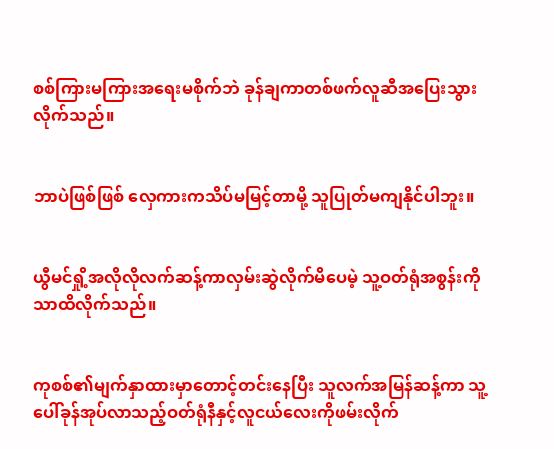စစ်ကြားမကြားအရေးမစိုက်ဘဲ ခုန်ချကာတစ်ဖက်လူဆီအပြေးသွားလိုက်သည်။


ဘာပဲဖြစ်ဖြစ် လှေကားကသိပ်မမြင့်တာမို့ သူပြုတ်မကျနိုင်ပါဘူး။


ယွီမင်ရှို့အလိုလိုလက်ဆန့်ကာလှမ်းဆွဲလိုက်မိပေမဲ့ သူ့ဝတ်ရုံအစွန်းကိုသာထိလိုက်သည်။


ကုစစ်၏မျက်နှာထားမှာတောင့်တင်းနေပြီး သူလက်အမြန်ဆန့်ကာ သူ့ပေါ်ခုန်အုပ်လာသည့်ဝတ်ရုံနီနှင့်လူငယ်လေးကိုဖမ်းလိုက်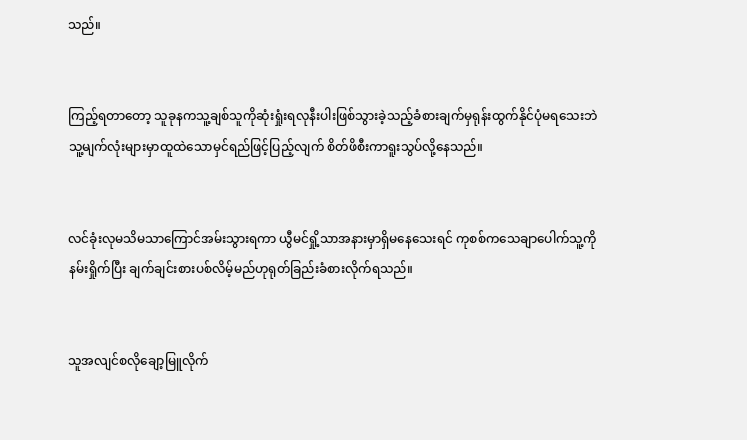သည်။


ကြည့်ရတာတော့ သူခုနကသူ့ချစ်သူကိုဆုံးရှုံးရလုနီးပါးဖြစ်သွားခဲ့သည့်ခံစားချက်မှရုန်းထွက်နိုင်ပုံမရသေးဘဲ သူ့မျက်လုံးများမှာထူထဲသောမှင်ရည်ဖြင့်ပြည့်လျက် စိတ်ဖိစီးကာရူးသွပ်လို့နေသည်။


လင်ခုံးလုမသိမသာကြောင်အမ်းသွားရကာ ယွီမင်ရှို့သာအနားမှာရှိမနေသေးရင် ကုစစ်ကသေချာပေါက်သူ့ကိုနမ်းရှိုက်ပြီး ချက်ချင်းစားပစ်လိမ့်မည်ဟုရုတ်ခြည်းခံစားလိုက်ရသည်။


သူအလျင်စလိုချော့မြူလိုက်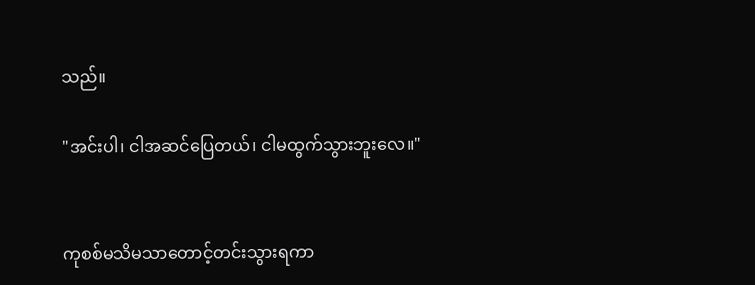သည်။

"အင်းပါ၊ ငါအဆင်ပြေတယ်၊ ငါမထွက်သွားဘူးလေ။"


ကုစစ်မသိမသာတောင့်တင်းသွားရကာ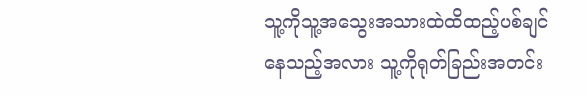သူ့ကိုသူ့အသွေးအသားထဲထိထည့်ပစ်ချင်နေသည့်အလား သူ့ကိုရုတ်ခြည်းအတင်း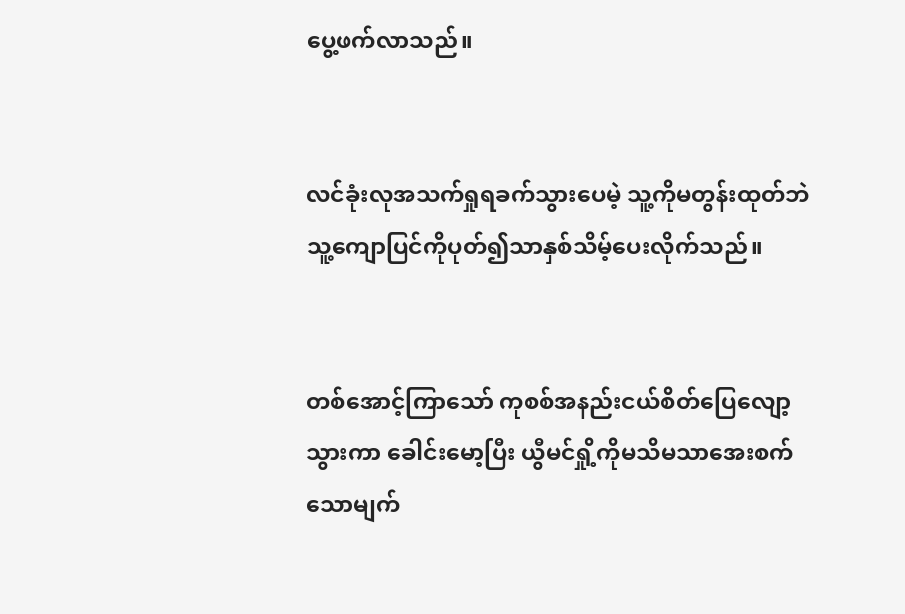ပွေ့ဖက်လာသည်။


လင်ခုံးလုအသက်ရှုရခက်သွားပေမဲ့ သူ့ကိုမတွန်းထုတ်ဘဲ သူ့ကျောပြင်ကိုပုတ်၍သာနှစ်သိမ့်ပေးလိုက်သည်။


တစ်အောင့်ကြာသော် ကုစစ်အနည်းငယ်စိတ်ပြေလျော့သွားကာ ခေါင်းမော့ပြီး ယွီမင်ရှို့ကိုမသိမသာအေးစက်သောမျက်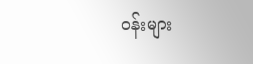ဝန်းများ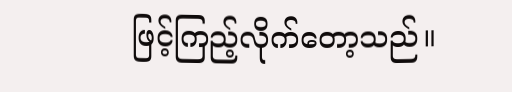ဖြင့်ကြည့်လိုက်တော့သည်။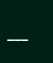___